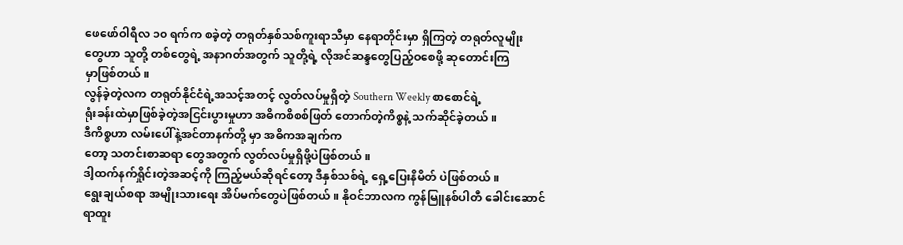ဖေဖော်ဝါရီလ ၁၀ ရက်က စခဲ့တဲ့ တရုတ်နှစ်သစ်ကူးရာသီမှာ နေရာတိုင်းမှာ ရှိကြတဲ့ တရုတ်လူမျိုး
တွေဟာ သူတို့ တစ်တွေရဲ့ အနာဂတ်အတွက် သူတို့ရဲ့ လိုအင်ဆန္ဒတွေပြည့်ဝစေဖို့ ဆုတောင်းကြ
မှာဖြစ်တယ်။
လွန်ခဲ့တဲ့လက တရုတ်နိုင်ငံရဲ့အသင့်အတင့် လွတ်လပ်မှုရှိတဲ့ Southern Weekly စာစောင်ရဲ့
ရုံးခန်းထဲမှာဖြစ်ခဲ့တဲ့အငြင်းပွားမှုဟာ အဓိကစိစစ်ဖြတ် တောက်တဲ့ကိစ္စနဲ့ သက်ဆိုင်ခဲ့တယ်။
ဒီကိစ္စဟာ လမ်းပေါ်နဲ့အင်တာနက်တို့ မှာ အဓိကအချက်က
တော့ သတင်းစာဆရာ တွေအတွက် လွတ်လပ်မှုရှိဖို့ပဲဖြစ်တယ်။
ဒါ့ထက်နက်ရှိုင်းတဲ့အဆင့်ကို ကြည့်မယ်ဆိုရင်တော့ ဒီနှစ်သစ်ရဲ့ ရှေ့ပြေးနိမိတ် ပဲဖြစ်တယ်။
ရွေးချယ်စရာ အမျိုးသားရေး အိပ်မက်တွေပဲဖြစ်တယ်။ နိုဝင်ဘာလက ကွန်မြူနစ်ပါတီ ခေါင်းဆောင်
ရာထူး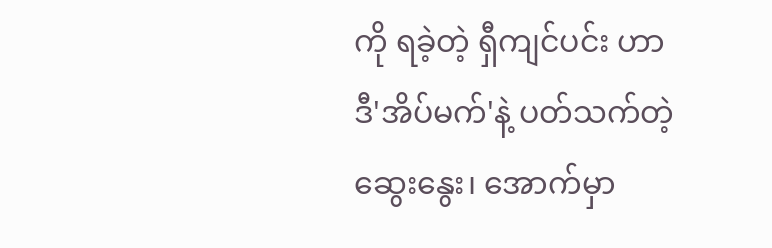ကို ရခဲ့တဲ့ ရှီကျင်ပင်း ဟာ ဒီ'အိပ်မက်'နဲ့ ပတ်သက်တဲ့ဆွေးနွေး၊ အောက်မှာ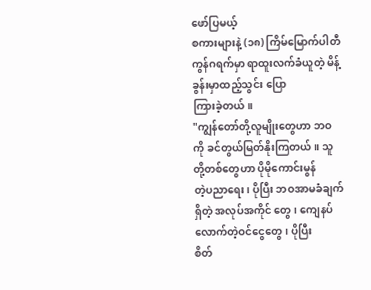ဖော်ပြမယ့်
စကားများနဲ့ (၁၈) ကြိမ်မြောက်ပါတီကွန်ဂရက်မှာ ရာထူးလက်ခံယူတဲ့ မိန့်ခွန်းမှာထည့်သွင်း ပြော
ကြားခဲ့တယ်။
"ကျွန်တော်တို့လူမျိုးတွေဟာ ဘဝကို ခင်တွယ်မြတ်နိုးကြတယ်။ သူတို့တစ်တွေဟာ ပိုမိုကောင်းမွန်
တဲ့ပညာရေး၊ ပိုပြီး ဘဝအာမခံချက်ရှိတဲ့ အလုပ်အကိုင် တွေ၊ ကျေနပ်လောက်တဲ့ဝင်ငွေတွေ၊ ပိုပြီး
စိတ်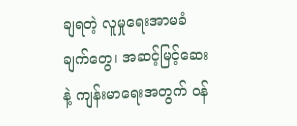ချရတဲ့ လူမှုရေးအာမခံချက်တွေ၊ အဆင့်မြင့်ဆေးနဲ့ ကျန်းမာရေးအတွက် ၀န်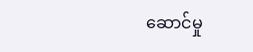ဆောင်မှု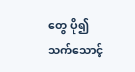တွေ ပို၍
သက်သောင့်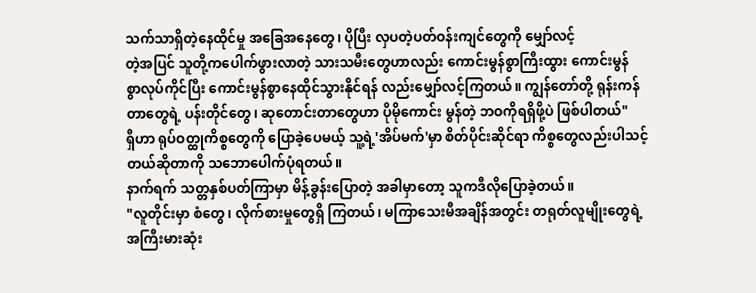သက်သာရှိတဲ့နေထိုင်မှု အခြေအနေတွေ၊ ပိုပြီး လှပတဲ့ပတ်ဝန်းကျင်တွေကို မျှော်လင့်
တဲ့အပြင် သူတို့ကပေါက်ဖွားလာတဲ့ သားသမီးတွေဟာလည်း ကောင်းမွန်စွာကြီးထွား ကောင်းမွန်
စွာလုပ်ကိုင်ပြီး ကောင်းမွန်စွာနေထိုင်သွားနိုင်ရန် လည်းမျှော်လင့်ကြတယ်။ ကျွန်တော်တို့ ရုန်းကန်
တာတွေရဲ့ ပန်းတိုင်တွေ၊ ဆုတောင်းတာတွေဟာ ပိုမိုကောင်း မွန်တဲ့ ဘဝကိုရရှိဖို့ပဲ ဖြစ်ပါတယ်"
ရှီဟာ ရုပ်ဝတ္ထုကိစ္စတွေကို ပြောခဲ့ပေမယ့် သူ့ရဲ့'အိပ်မက်'မှာ စိတ်ပိုင်းဆိုင်ရာ ကိစ္စတွေလည်းပါသင့်
တယ်ဆိုတာကို သဘောပေါက်ပုံရတယ်။
နာက်ရက် သတ္တနှစ်ပတ်ကြာမှာ မိန့်ခွန်းပြောတဲ့ အခါမှာတော့ သူကဒီလိုပြောခဲ့တယ်။
"လူတိုင်းမှာ စံတွေ၊ လိုက်စားမှုတွေရှိ ကြတယ်၊ မကြာသေးမီအချိန်အတွင်း တရုတ်လူမျိုးတွေရဲ့
အကြီးမားဆုံး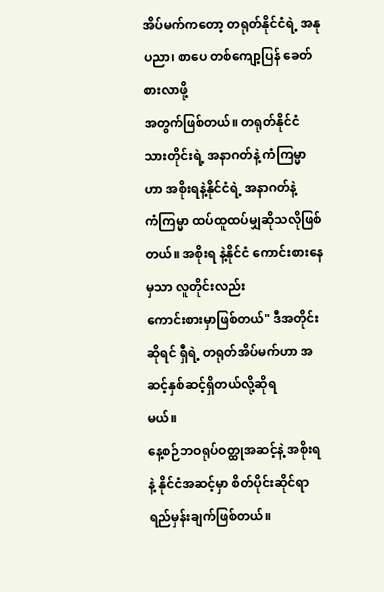အိပ်မက်ကတော့ တရုတ်နိုင်ငံရဲ့ အနုပညာ၊ စာပေ တစ်ကျော့ပြန် ခေတ်စားလာဖို့
အတွက်ဖြစ်တယ်။ တရုတ်နိုင်ငံသားတိုင်းရဲ့ အနာဂတ်နဲ့ ကံကြမ္မာဟာ အစိုးရနဲ့နိုင်ငံရဲ့ အနာဂတ်နဲ့
ကံကြမ္မာ ထပ်ထူထပ်မျှဆိုသလိုဖြစ်တယ်။ အစိုးရ နဲ့နိုင်ငံ ကောင်းစားနေမှသာ လူတိုင်းလည်း
ကောင်းစားမှာဖြစ်တယ်" ဒီအတိုင်းဆိုရင် ရှီရဲ့ တရုတ်အိပ်မက်ဟာ အဆင့်နှစ်ဆင့်ရှိတယ်လို့ဆိုရ
မယ်။
နေ့စဉ်ဘဝရုပ်ဝတ္ထုအဆင့်နဲ့ အစိုးရနဲ့ နိုင်ငံအဆင့်မှာ စိတ်ပိုင်းဆိုင်ရာ ရည်မှန်းချက်ဖြစ်တယ်။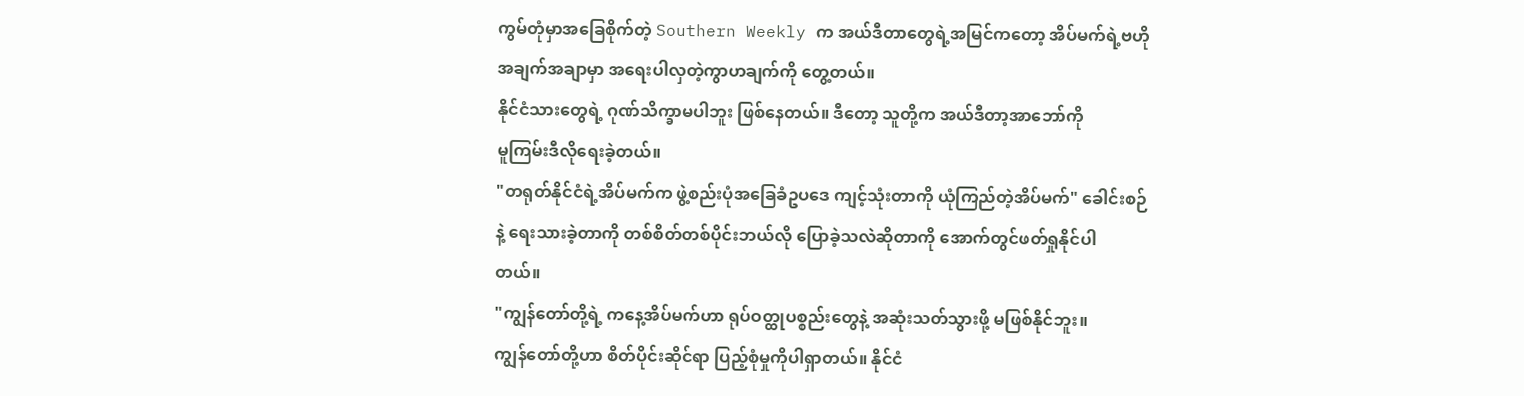ကွမ်တုံမှာအခြေစိုက်တဲ့ Southern Weekly က အယ်ဒီတာတွေရဲ့အမြင်ကတော့ အိပ်မက်ရဲ့ဗဟို
အချက်အချာမှာ အရေးပါလှတဲ့ကွာဟချက်ကို တွေ့တယ်။
နိုင်ငံသားတွေရဲ့ ဂုဏ်သိက္ခာမပါဘူး ဖြစ်နေတယ်။ ဒီတော့ သူတို့က အယ်ဒီတာ့အာဘော်ကို
မူကြမ်းဒီလိုရေးခဲ့တယ်။
"တရုတ်နိုင်ငံရဲ့အိပ်မက်က ဖွဲ့စည်းပုံအခြေခံဥပဒေ ကျင့်သုံးတာကို ယုံကြည်တဲ့အိပ်မက်" ခေါင်းစဉ်
နဲ့ ရေးသားခဲ့တာကို တစ်စိတ်တစ်ပိုင်းဘယ်လို ပြောခဲ့သလဲဆိုတာကို အောက်တွင်ဖတ်ရှုနိုင်ပါ
တယ်။
"ကျွန်တော်တို့ရဲ့ ကနေ့အိပ်မက်ဟာ ရုပ်ဝတ္ထုပစ္စည်းတွေနဲ့ အဆုံးသတ်သွားဖို့ မဖြစ်နိုင်ဘူး။
ကျွန်တော်တို့ဟာ စိတ်ပိုင်းဆိုင်ရာ ပြည့်စုံမှုကိုပါရှာတယ်။ နိုင်ငံ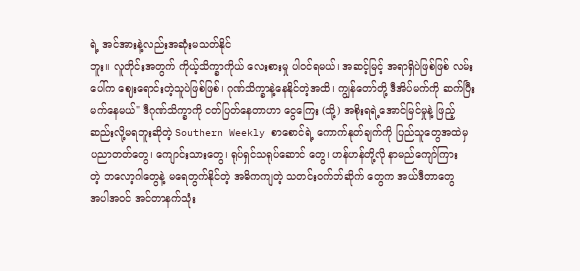ရဲ့ အင်အားနဲ့လည်းအဆုံးမသတ်နိုင်
ဘူး။ လူတိုင်းအတွက် ကိုယ့်သိက္ခာကိုယ် လေးစားမှု ပါ၀င်ရမယ်၊ အဆင့်မြင့် အရာရှိပဲဖြစ်ဖြစ် လမ်း
ပေါ်က ဈေးရောင်းတဲ့သူပဲဖြစ်ဖြစ်၊ ဂုဏ်သိက္ခာနဲ့နေနိုင်တဲ့အထိ၊ ကျွန်တော်တို့ ဒီအိပ်မက်ကို ဆက်ပြီး
မက်နေမယ်" ဒီဂုဏ်သိက္ခာကို ငတ်ပြတ်နေတာဟာ ငွေကြေး (သို့) အစိုးရရဲ့အောင်မြင်မှုနဲ့ ဖြည့်
ဆည်းလို့မရဘူးဆိုတဲ့ Southern Weekly စာစောင်ရဲ့ ကောက်နုတ်ချက်ကို ပြည်သူတွေအထဲမှ
ပညာတတ်တွေ၊ ကျောင်းသားတွေ၊ ရုပ်ရှင်သရုပ်ဆောင် တွေ၊ ဟန်ဟန်တို့လို နာမည်ကျော်ကြား
တဲ့ ဘလော့ဂါတွေနဲ့ မရေတွက်နိုင်တဲ့ အဓိကကျတဲ့ သတင်းဝက်ဘ်ဆိုက် တွေက အယ်ဒီတာတွေ
အပါအဝင် အင်တာနက်သုံး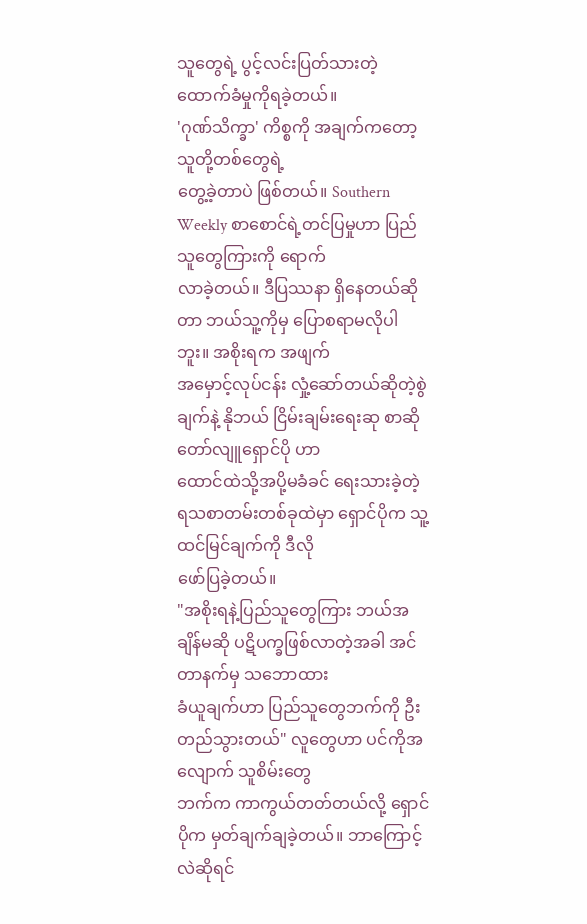သူတွေရဲ့ ပွင့်လင်းပြတ်သားတဲ့ ထောက်ခံမှုကိုရခဲ့တယ်။
'ဂုဏ်သိက္ခာ' ကိစ္စကို အချက်ကတော့ သူတို့တစ်တွေရဲ့
တွေ့ခဲ့တာပဲ ဖြစ်တယ်။ Southern Weekly စာစောင်ရဲ့တင်ပြမှုဟာ ပြည်သူတွေကြားကို ရောက်
လာခဲ့တယ်။ ဒီပြဿနာ ရှိနေတယ်ဆိုတာ ဘယ်သူ့ကိုမှ ပြောစရာမလိုပါဘူး။ အစိုးရက အဖျက်
အမှောင့်လုပ်ငန်း လှုံ့ဆော်တယ်ဆိုတဲ့စွဲချက်နဲ့ နိုဘယ် ငြိမ်းချမ်းရေးဆု စာဆိုတော်လျူရှောင်ပို ဟာ
ထောင်ထဲသို့အပို့မခံခင် ရေးသားခဲ့တဲ့ ရသစာတမ်းတစ်ခုထဲမှာ ရှောင်ပိုက သူ့ထင်မြင်ချက်ကို ဒီလို
ဖော်ပြခဲ့တယ်။
"အစိုးရနဲ့ပြည်သူတွေကြား ဘယ်အချိန်မဆို ပဋိပက္ခဖြစ်လာတဲ့အခါ အင်တာနက်မှ သဘောထား
ခံယူချက်ဟာ ပြည်သူတွေဘက်ကို ဦးတည်သွားတယ်" လူတွေဟာ ပင်ကိုအလျောက် သူစိမ်းတွေ
ဘက်က ကာကွယ်တတ်တယ်လို့ ရှောင်ပိုက မှတ်ချက်ချခဲ့တယ်။ ဘာကြောင့်လဲဆိုရင်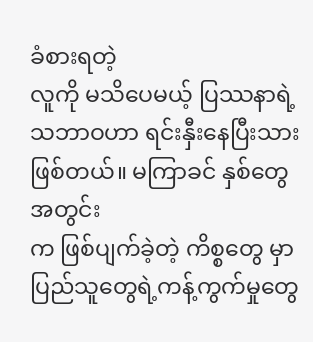ခံစားရတဲ့
လူကို မသိပေမယ့် ပြဿနာရဲ့ သဘာဝဟာ ရင်းနှီးနေပြီးသားဖြစ်တယ်။ မကြာခင် နှစ်တွေအတွင်း
က ဖြစ်ပျက်ခဲ့တဲ့ ကိစ္စတွေ မှာ ပြည်သူတွေရဲ့ကန့်ကွက်မှုတွေ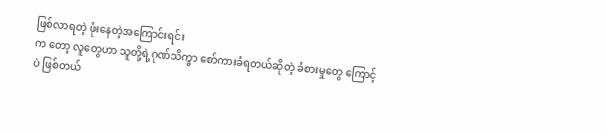ဖြစ်လာရတဲ့ ဖုံးနေတဲ့အကြောင်းရင်း
က တော့ လူတွေဟာ သူတို့ရဲ့ဂုဏ်သိက္ခာ စော်ကားခံရတယ်ဆိုတဲ့ ခံစားမှုတွေ ကြောင့်ပဲ ဖြစ်တယ်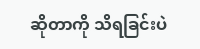ဆိုတာကို သိရခြင်းပဲ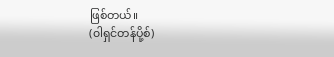ဖြစ်တယ်။
(၀ါရှင်တန်ပို့စ်)